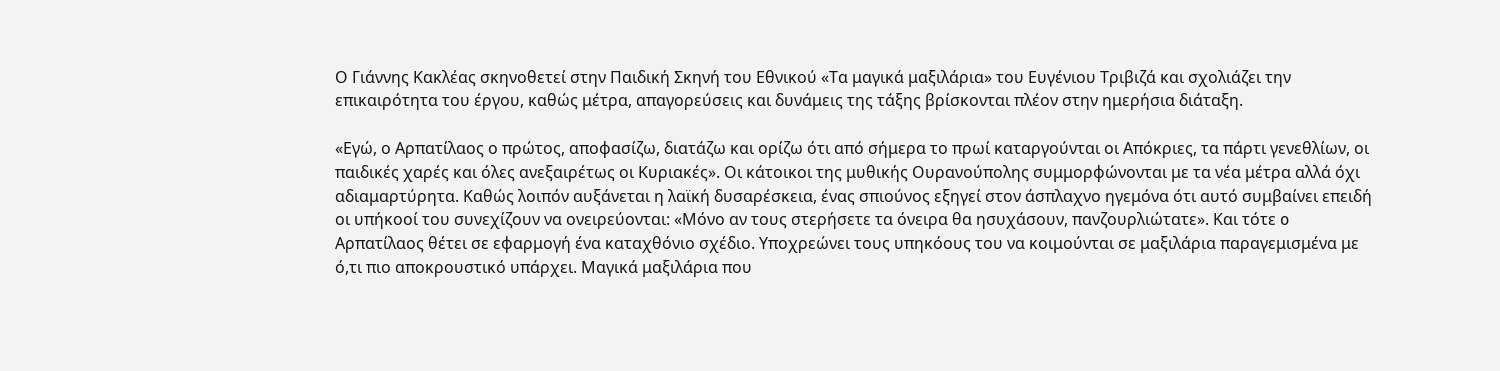Ο Γιάννης Κακλέας σκηνοθετεί στην Παιδική Σκηνή του Εθνικού «Τα μαγικά μαξιλάρια» του Ευγένιου Τριβιζά και σχολιάζει την επικαιρότητα του έργου, καθώς μέτρα, απαγορεύσεις και δυνάμεις της τάξης βρίσκονται πλέον στην ημερήσια διάταξη.

«Εγώ, ο Αρπατίλαος ο πρώτος, αποφασίζω, διατάζω και ορίζω ότι από σήμερα το πρωί καταργούνται οι Απόκριες, τα πάρτι γενεθλίων, οι παιδικές χαρές και όλες ανεξαιρέτως οι Κυριακές». Οι κάτοικοι της μυθικής Ουρανούπολης συμμορφώνονται με τα νέα μέτρα αλλά όχι αδιαμαρτύρητα. Καθώς λοιπόν αυξάνεται η λαϊκή δυσαρέσκεια, ένας σπιούνος εξηγεί στον άσπλαχνο ηγεμόνα ότι αυτό συμβαίνει επειδή οι υπήκοοί του συνεχίζουν να ονειρεύονται: «Μόνο αν τους στερήσετε τα όνειρα θα ησυχάσουν, πανζουρλιώτατε». Και τότε o Αρπατίλαος θέτει σε εφαρμογή ένα καταχθόνιο σχέδιο. Υποχρεώνει τους υπηκόους του να κοιμούνται σε μαξιλάρια παραγεμισμένα με ό,τι πιο αποκρουστικό υπάρχει. Μαγικά μαξιλάρια που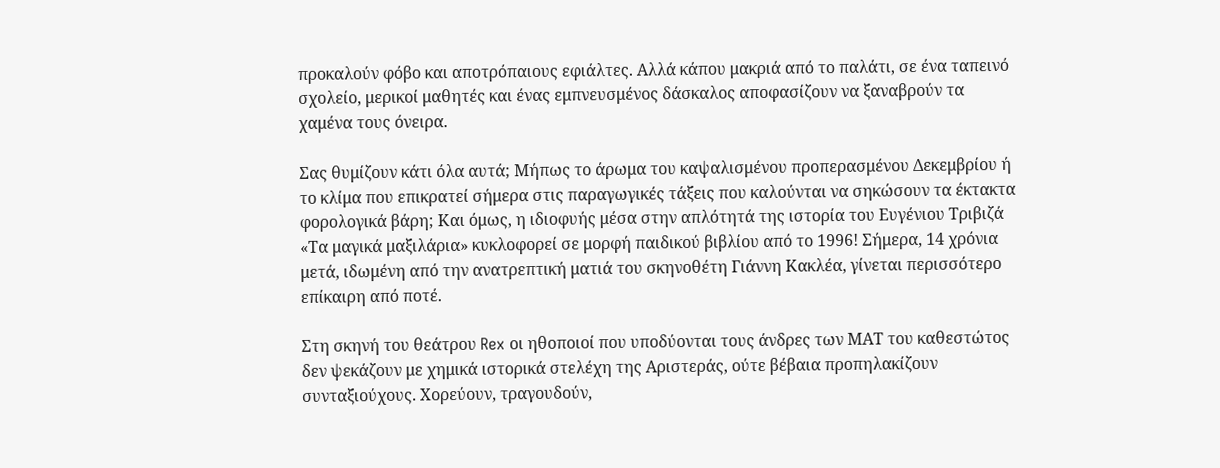προκαλούν φόβο και αποτρόπαιους εφιάλτες. Αλλά κάπου μακριά από το παλάτι, σε ένα ταπεινό σχολείο, μερικοί μαθητές και ένας εμπνευσμένος δάσκαλος αποφασίζουν να ξαναβρούν τα χαμένα τους όνειρα.

Σας θυμίζουν κάτι όλα αυτά; Μήπως το άρωμα του καψαλισμένου προπερασμένου Δεκεμβρίου ή το κλίμα που επικρατεί σήμερα στις παραγωγικές τάξεις που καλούνται να σηκώσουν τα έκτακτα φορολογικά βάρη; Και όμως, η ιδιοφυής μέσα στην απλότητά της ιστορία του Ευγένιου Τριβιζά «Τα μαγικά μαξιλάρια» κυκλοφορεί σε μορφή παιδικού βιβλίου από το 1996! Σήμερα, 14 χρόνια μετά, ιδωμένη από την ανατρεπτική ματιά του σκηνοθέτη Γιάννη Κακλέα, γίνεται περισσότερο επίκαιρη από ποτέ.

Στη σκηνή του θεάτρου Rex οι ηθοποιοί που υποδύονται τους άνδρες των ΜΑΤ του καθεστώτος δεν ψεκάζουν με χημικά ιστορικά στελέχη της Αριστεράς, ούτε βέβαια προπηλακίζουν συνταξιούχους. Χορεύουν, τραγουδούν,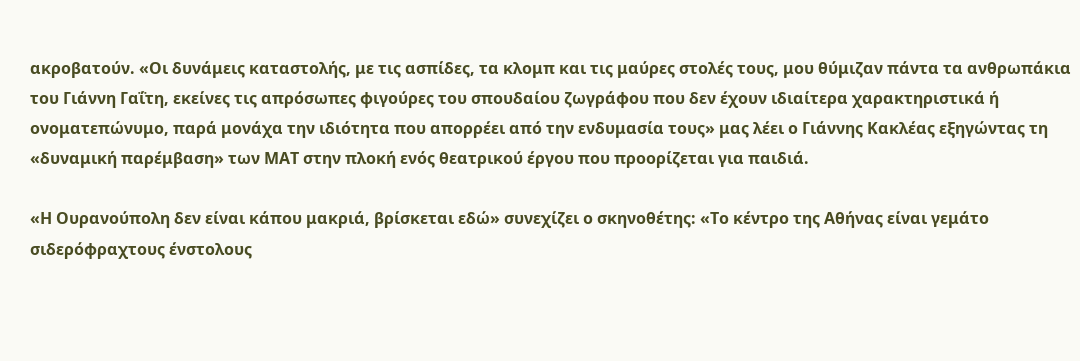ακροβατούν. «Οι δυνάμεις καταστολής, με τις ασπίδες, τα κλομπ και τις μαύρες στολές τους, μου θύμιζαν πάντα τα ανθρωπάκια του Γιάννη Γαΐτη, εκείνες τις απρόσωπες φιγούρες του σπουδαίου ζωγράφου που δεν έχουν ιδιαίτερα χαρακτηριστικά ή ονοματεπώνυμο, παρά μονάχα την ιδιότητα που απορρέει από την ενδυμασία τους» μας λέει ο Γιάννης Κακλέας εξηγώντας τη «δυναμική παρέμβαση» των ΜΑΤ στην πλοκή ενός θεατρικού έργου που προορίζεται για παιδιά.

«Η Ουρανούπολη δεν είναι κάπου μακριά, βρίσκεται εδώ» συνεχίζει ο σκηνοθέτης: «Το κέντρο της Αθήνας είναι γεμάτο σιδερόφραχτους ένστολους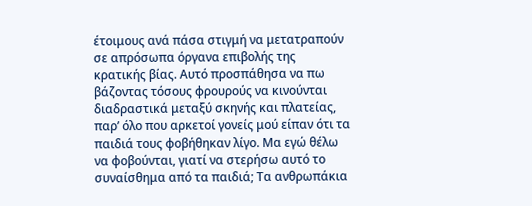έτοιμους ανά πάσα στιγμή να μετατραπούν σε απρόσωπα όργανα επιβολής της κρατικής βίας. Αυτό προσπάθησα να πω βάζοντας τόσους φρουρούς να κινούνται διαδραστικά μεταξύ σκηνής και πλατείας, παρ’ όλο που αρκετοί γονείς μού είπαν ότι τα παιδιά τους φοβήθηκαν λίγο. Μα εγώ θέλω να φοβούνται, γιατί να στερήσω αυτό το συναίσθημα από τα παιδιά; Τα ανθρωπάκια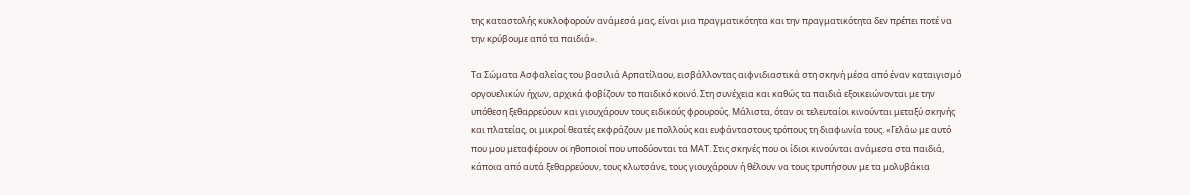της καταστολής κυκλοφορούν ανάμεσά μας, είναι μια πραγματικότητα και την πραγματικότητα δεν πρέπει ποτέ να την κρύβουμε από τα παιδιά».

Τα Σώματα Ασφαλείας του βασιλιά Αρπατίλαου, εισβάλλοντας αιφνιδιαστικά στη σκηνή μέσα από έναν καταιγισμό οργουελικών ήχων, αρχικά φοβίζουν το παιδικό κοινό. Στη συνέχεια και καθώς τα παιδιά εξοικειώνονται με την υπόθεση ξεθαρρεύουν και γιουχάρουν τους ειδικούς φρουρούς. Μάλιστα, όταν οι τελευταίοι κινούνται μεταξύ σκηνής και πλατείας, οι μικροί θεατές εκφράζουν με πολλούς και ευφάνταστους τρόπους τη διαφωνία τους. «Γελάω με αυτό που μου μεταφέρουν οι ηθοποιοί που υποδύονται τα ΜΑΤ. Στις σκηνές που οι ίδιοι κινούνται ανάμεσα στα παιδιά, κάποια από αυτά ξεθαρρεύουν, τους κλωτσάνε, τους γιουχάρουν ή θέλουν να τους τρυπήσουν με τα μολυβάκια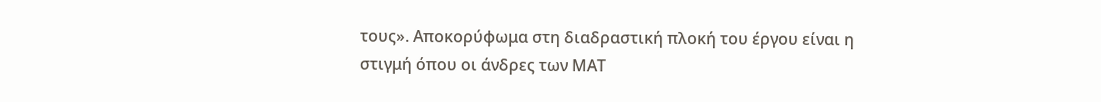τους». Αποκορύφωμα στη διαδραστική πλοκή του έργου είναι η στιγμή όπου οι άνδρες των ΜΑΤ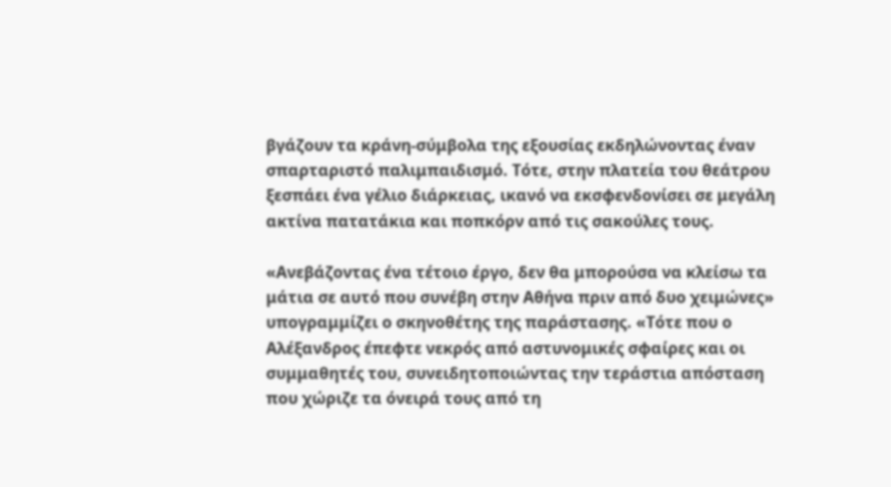βγάζουν τα κράνη-σύμβολα της εξουσίας εκδηλώνοντας έναν σπαρταριστό παλιμπαιδισμό. Τότε, στην πλατεία του θεάτρου ξεσπάει ένα γέλιο διάρκειας, ικανό να εκσφενδονίσει σε μεγάλη ακτίνα πατατάκια και ποπκόρν από τις σακούλες τους.

«Ανεβάζοντας ένα τέτοιο έργο, δεν θα μπορούσα να κλείσω τα μάτια σε αυτό που συνέβη στην Αθήνα πριν από δυο χειμώνες» υπογραμμίζει ο σκηνοθέτης της παράστασης. «Τότε που ο Αλέξανδρος έπεφτε νεκρός από αστυνομικές σφαίρες και οι συμμαθητές του, συνειδητοποιώντας την τεράστια απόσταση που χώριζε τα όνειρά τους από τη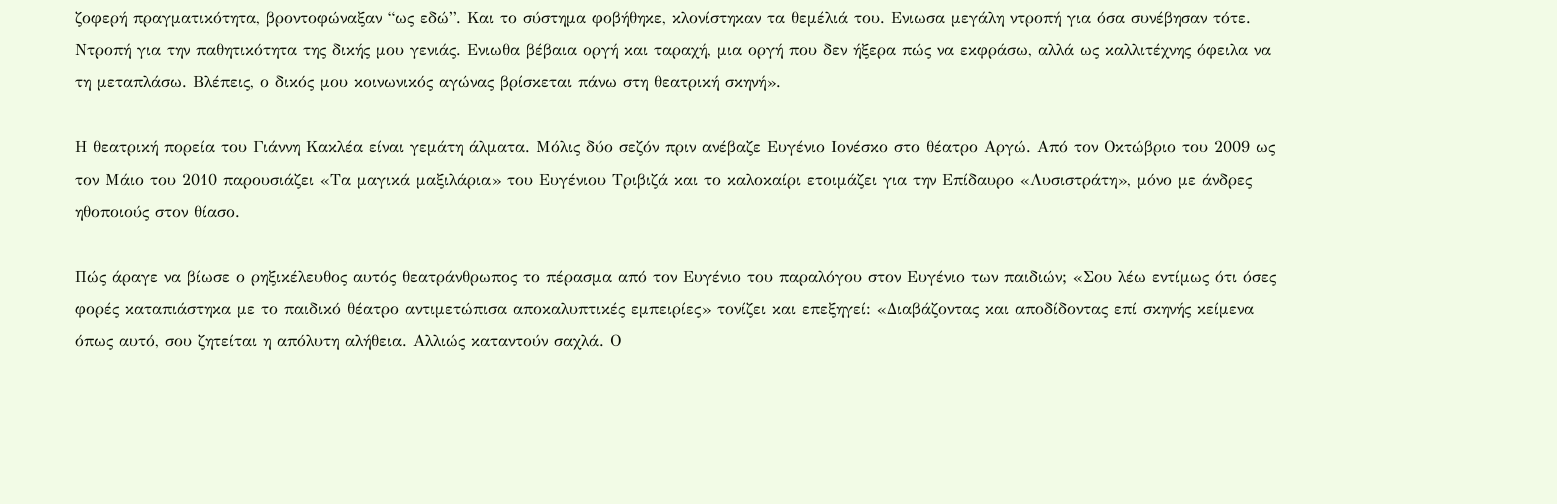ζοφερή πραγματικότητα, βροντοφώναξαν “ως εδώ”. Και το σύστημα φοβήθηκε, κλονίστηκαν τα θεμέλιά του. Ενιωσα μεγάλη ντροπή για όσα συνέβησαν τότε. Ντροπή για την παθητικότητα της δικής μου γενιάς. Ενιωθα βέβαια οργή και ταραχή, μια οργή που δεν ήξερα πώς να εκφράσω, αλλά ως καλλιτέχνης όφειλα να τη μεταπλάσω. Βλέπεις, ο δικός μου κοινωνικός αγώνας βρίσκεται πάνω στη θεατρική σκηνή».

Η θεατρική πορεία του Γιάννη Κακλέα είναι γεμάτη άλματα. Μόλις δύο σεζόν πριν ανέβαζε Ευγένιο Ιονέσκο στο θέατρο Αργώ. Από τον Οκτώβριο του 2009 ως τον Μάιο του 2010 παρουσιάζει «Τα μαγικά μαξιλάρια» του Ευγένιου Τριβιζά και το καλοκαίρι ετοιμάζει για την Επίδαυρο «Λυσιστράτη», μόνο με άνδρες ηθοποιούς στον θίασο.

Πώς άραγε να βίωσε ο ρηξικέλευθος αυτός θεατράνθρωπος το πέρασμα από τον Ευγένιο του παραλόγου στον Ευγένιο των παιδιών; «Σου λέω εντίμως ότι όσες φορές καταπιάστηκα με το παιδικό θέατρο αντιμετώπισα αποκαλυπτικές εμπειρίες» τονίζει και επεξηγεί: «Διαβάζοντας και αποδίδοντας επί σκηνής κείμενα όπως αυτό, σου ζητείται η απόλυτη αλήθεια. Αλλιώς καταντούν σαχλά. Ο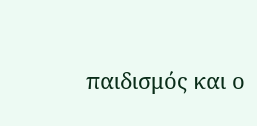παιδισμός και ο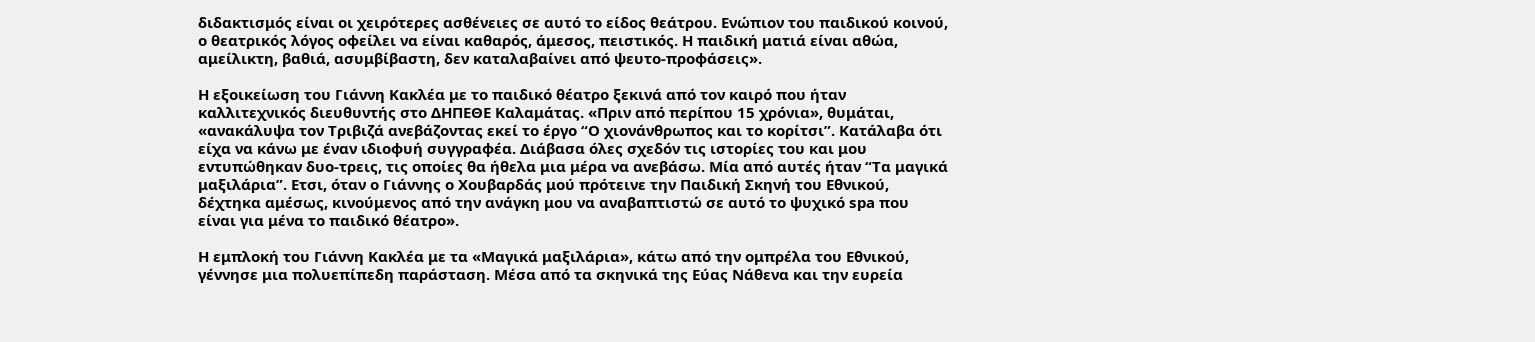διδακτισμός είναι οι χειρότερες ασθένειες σε αυτό το είδος θεάτρου. Ενώπιον του παιδικού κοινού, ο θεατρικός λόγος οφείλει να είναι καθαρός, άμεσος, πειστικός. Η παιδική ματιά είναι αθώα, αμείλικτη, βαθιά, ασυμβίβαστη, δεν καταλαβαίνει από ψευτο-προφάσεις».

Η εξοικείωση του Γιάννη Κακλέα με το παιδικό θέατρο ξεκινά από τον καιρό που ήταν καλλιτεχνικός διευθυντής στο ΔΗΠΕΘΕ Καλαμάτας. «Πριν από περίπου 15 χρόνια», θυμάται, «ανακάλυψα τον Τριβιζά ανεβάζοντας εκεί το έργο “Ο χιονάνθρωπος και το κορίτσι”. Κατάλαβα ότι είχα να κάνω με έναν ιδιοφυή συγγραφέα. Διάβασα όλες σχεδόν τις ιστορίες του και μου εντυπώθηκαν δυο-τρεις, τις οποίες θα ήθελα μια μέρα να ανεβάσω. Μία από αυτές ήταν “Τα μαγικά μαξιλάρια”. Ετσι, όταν ο Γιάννης ο Χουβαρδάς μού πρότεινε την Παιδική Σκηνή του Εθνικού, δέχτηκα αμέσως, κινούμενος από την ανάγκη μου να αναβαπτιστώ σε αυτό το ψυχικό spa που είναι για μένα το παιδικό θέατρο».

Η εμπλοκή του Γιάννη Κακλέα με τα «Μαγικά μαξιλάρια», κάτω από την ομπρέλα του Εθνικού, γέννησε μια πολυεπίπεδη παράσταση. Μέσα από τα σκηνικά της Εύας Νάθενα και την ευρεία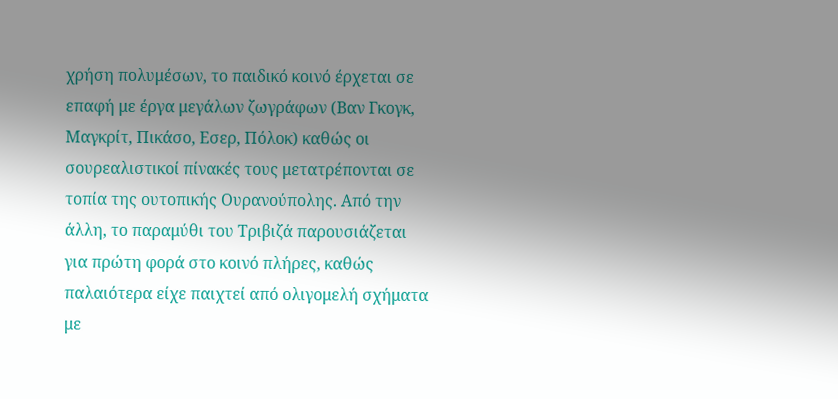χρήση πολυμέσων, το παιδικό κοινό έρχεται σε επαφή με έργα μεγάλων ζωγράφων (Βαν Γκογκ, Μαγκρίτ, Πικάσο, Εσερ, Πόλοκ) καθώς οι σουρεαλιστικοί πίνακές τους μετατρέπονται σε τοπία της ουτοπικής Ουρανούπολης. Από την άλλη, το παραμύθι του Τριβιζά παρουσιάζεται για πρώτη φορά στο κοινό πλήρες, καθώς παλαιότερα είχε παιχτεί από ολιγομελή σχήματα με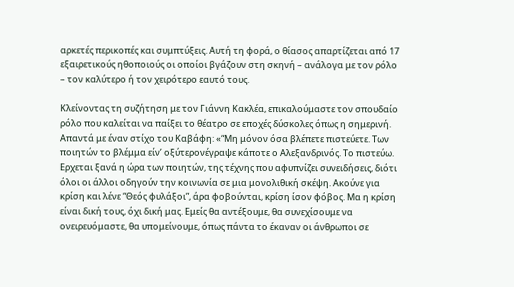αρκετές περικοπές και συμπτύξεις. Αυτή τη φορά, ο θίασος απαρτίζεται από 17 εξαιρετικούς ηθοποιούς οι οποίοι βγάζουν στη σκηνή – ανάλογα με τον ρόλο – τον καλύτερο ή τον χειρότερο εαυτό τους.

Κλείνοντας τη συζήτηση με τον Γιάννη Κακλέα, επικαλούμαστε τον σπουδαίο ρόλο που καλείται να παίξει το θέατρο σε εποχές δύσκολες όπως η σημερινή. Απαντά με έναν στίχο του Καβάφη: «“Μη μόνον όσα βλέπετε πιστεύετε. Των ποιητών το βλέμμα είν’ οξύτερονέγραψε κάποτε ο Αλεξανδρινός. Το πιστεύω. Ερχεται ξανά η ώρα των ποιητών, της τέχνης που αφυπνίζει συνειδήσεις, διότι όλοι οι άλλοι οδηγούν την κοινωνία σε μια μονολιθική σκέψη. Ακούνε για κρίση και λένε “Θεός φυλάξοι”, άρα φοβούνται, κρίση ίσον φόβος. Μα η κρίση είναι δική τους, όχι δική μας. Εμείς θα αντέξουμε, θα συνεχίσουμε να ονειρευόμαστε, θα υπομείνουμε, όπως πάντα το έκαναν οι άνθρωποι σε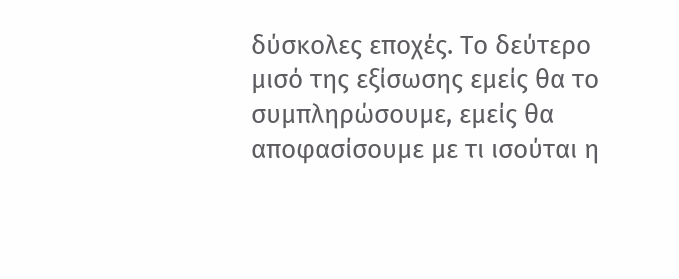δύσκολες εποχές. Το δεύτερο μισό της εξίσωσης εμείς θα το συμπληρώσουμε, εμείς θα αποφασίσουμε με τι ισούται η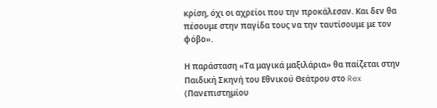κρίση, όχι οι αχρείοι που την προκάλεσαν. Και δεν θα πέσουμε στην παγίδα τους να την ταυτίσουμε με τον φόβο».

Η παράσταση «Τα μαγικά μαξιλάρια» θα παίζεται στην Παιδική Σκηνή του Εθνικού Θεάτρου στο Rex (Πανεπιστημίου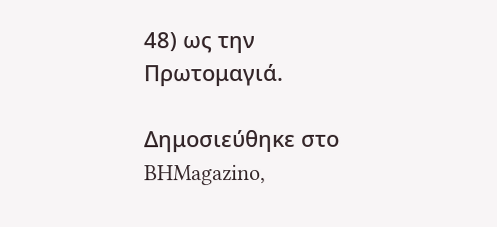48) ως την Πρωτομαγιά.

Δημοσιεύθηκε στο BHMagazino,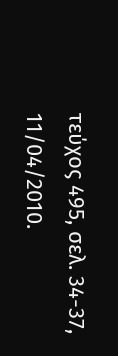τεύχος 495, σελ. 34-37, 11/04/2010.